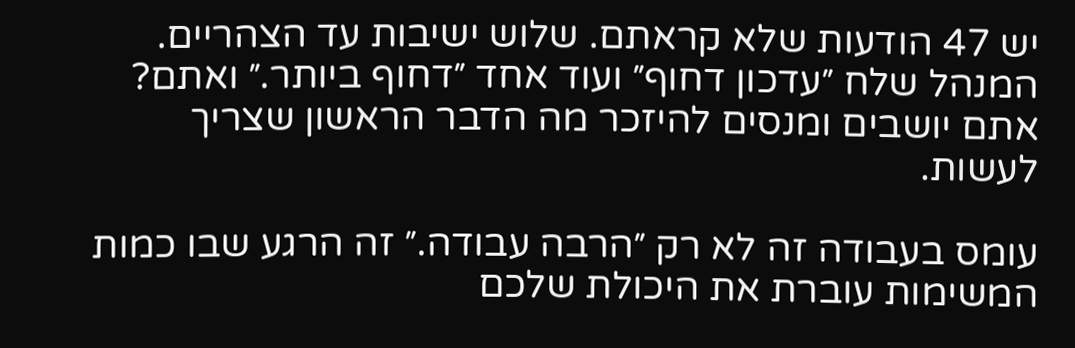יש 47 הודעות שלא קראתם. שלוש ישיבות עד הצהריים. המנהל שלח ״עדכון דחוף״ ועוד אחד ״דחוף ביותר.״ ואתם? אתם יושבים ומנסים להיזכר מה הדבר הראשון שצריך לעשות.

עומס בעבודה זה לא רק ״הרבה עבודה.״ זה הרגע שבו כמות המשימות עוברת את היכולת שלכם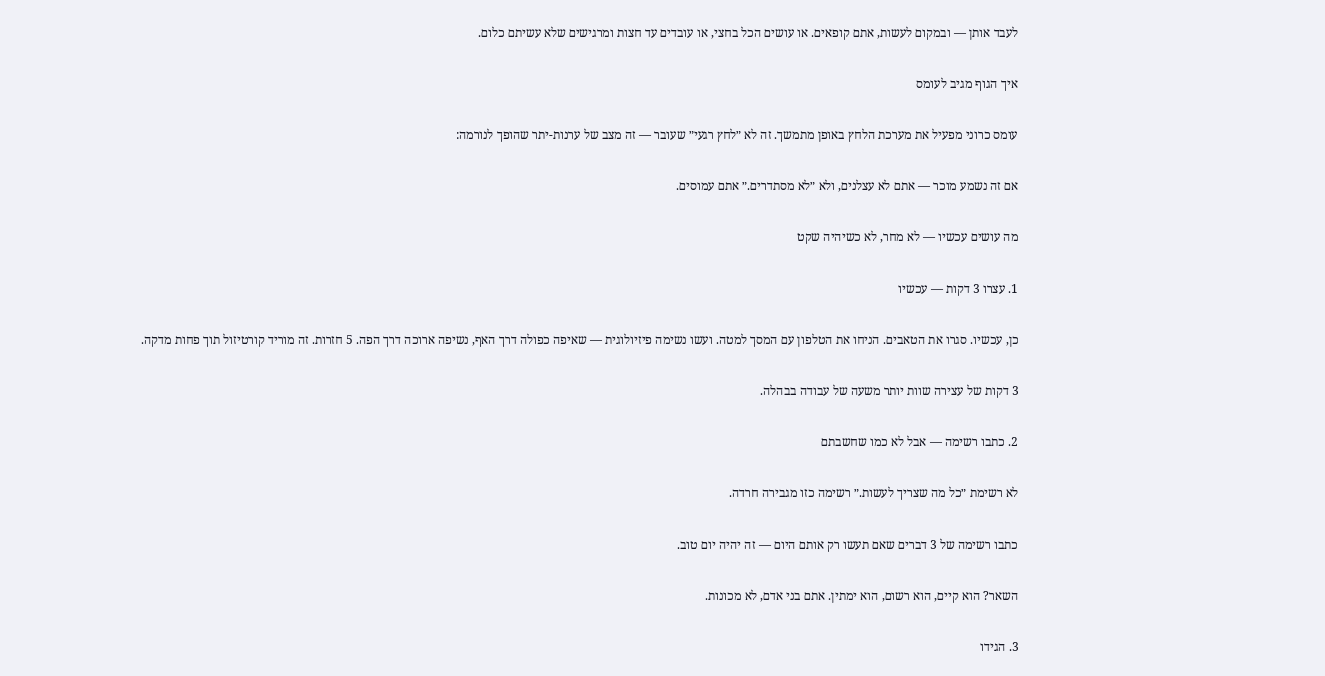לעבד אותן — ובמקום לעשות, אתם קופאים. או עושים הכל בחצי, או עובדים עד חצות ומרגישים שלא עשיתם כלום.

איך הגוף מגיב לעומס

עומס כרוני מפעיל את מערכת הלחץ באופן מתמשך. זה לא ״לחץ רגעי״ שעובר — זה מצב של ערנות-יתר שהופך לנורמה:

אם זה נשמע מוכר — אתם לא עצלנים, ולא ״לא מסתדרים.״ אתם עמוסים.

מה עושים עכשיו — לא מחר, לא כשיהיה שקט

1. עצרו 3 דקות — עכשיו

כן, עכשיו. סגרו את הטאבים. הניחו את הטלפון עם המסך למטה. ועשו נשימה פיזיולוגית — שאיפה כפולה דרך האף, נשיפה ארוכה דרך הפה. 5 חזרות. זה מוריד קורטיזול תוך פחות מדקה.

3 דקות של עצירה שוות יותר משעה של עבודה בבהלה.

2. כתבו רשימה — אבל לא כמו שחשבתם

לא רשימת ״כל מה שצריך לעשות.״ רשימה כזו מגבירה חרדה.

כתבו רשימה של 3 דברים שאם תעשו רק אותם היום — זה יהיה יום טוב.

השאר? הוא קיים, הוא רשום, הוא ימתין. אתם בני אדם, לא מכונות.

3. הגידו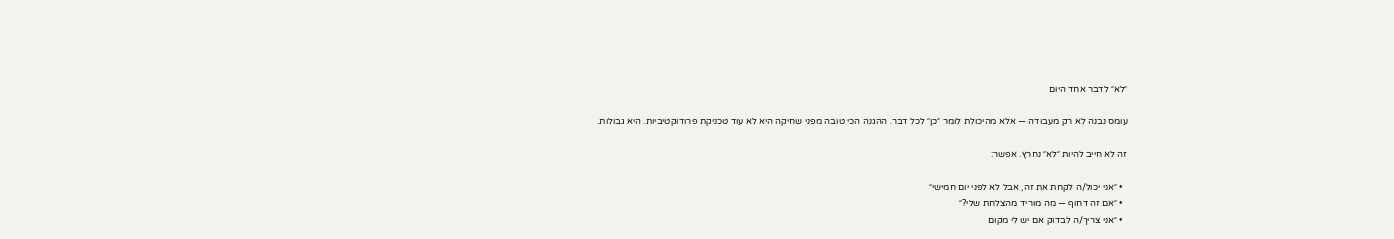״לא״ לדבר אחד היום

עומס נבנה לא רק מעבודה — אלא מהיכולת לומר ״כן״ לכל דבר. ההגנה הכי טובה מפני שחיקה היא לא עוד טכניקת פרודוקטיביות. היא גבולות.

זה לא חייב להיות ״לא״ נחרץ. אפשר:

  • ״אני יכול/ה לקחת את זה, אבל לא לפני יום חמישי״
  • ״אם זה דחוף — מה מוריד מהצלחת שלי?״
  • ״אני צריך/ה לבדוק אם יש לי מקום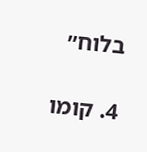בלוח״

4. קומו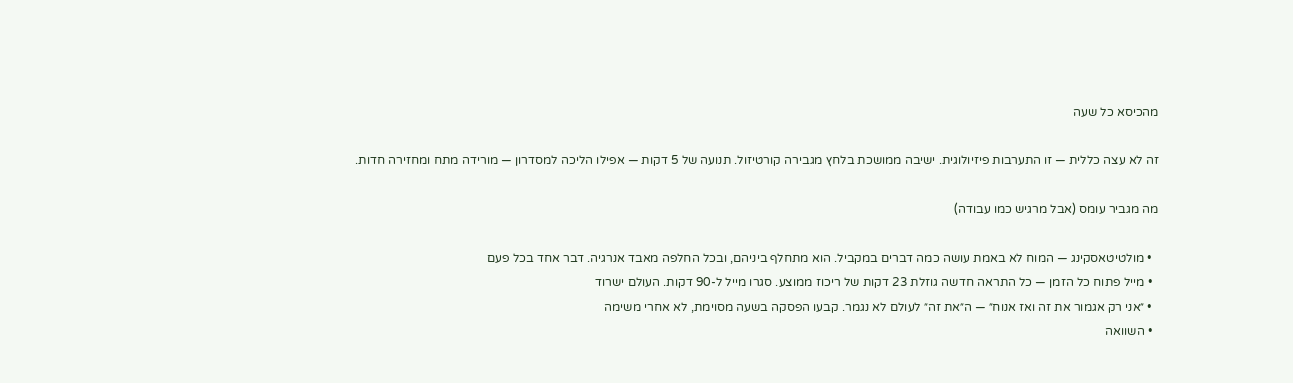מהכיסא כל שעה

זה לא עצה כללית — זו התערבות פיזיולוגית. ישיבה ממושכת בלחץ מגבירה קורטיזול. תנועה של 5 דקות — אפילו הליכה למסדרון — מורידה מתח ומחזירה חדות.

מה מגביר עומס (אבל מרגיש כמו עבודה)

  • מולטיטאסקינג — המוח לא באמת עושה כמה דברים במקביל. הוא מתחלף ביניהם, ובכל החלפה מאבד אנרגיה. דבר אחד בכל פעם
  • מייל פתוח כל הזמן — כל התראה חדשה גוזלת 23 דקות של ריכוז ממוצע. סגרו מייל ל-90 דקות. העולם ישרוד
  • ״אני רק אגמור את זה ואז אנוח״ — ה״את זה״ לעולם לא נגמר. קבעו הפסקה בשעה מסוימת, לא אחרי משימה
  • השוואה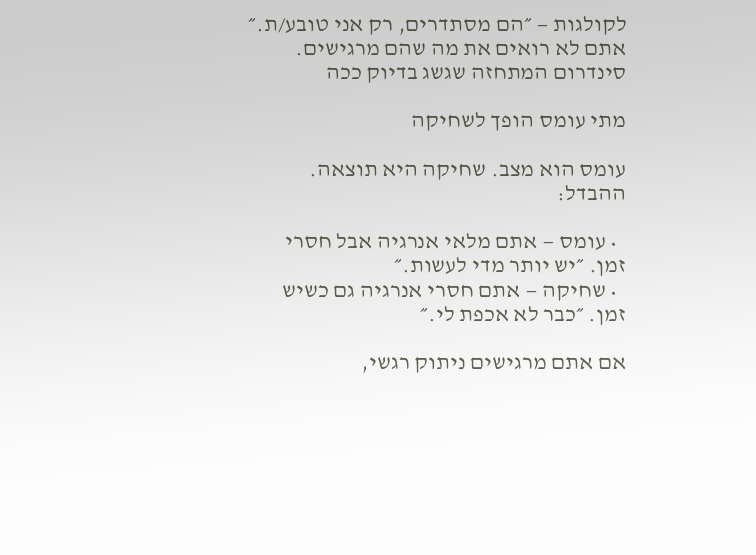לקולגות — ״הם מסתדרים, רק אני טובע/ת.״ אתם לא רואים את מה שהם מרגישים. סינדרום המתחזה שגשג בדיוק ככה

מתי עומס הופך לשחיקה

עומס הוא מצב. שחיקה היא תוצאה. ההבדל:

  • עומס — אתם מלאי אנרגיה אבל חסרי זמן. ״יש יותר מדי לעשות.״
  • שחיקה — אתם חסרי אנרגיה גם כשיש זמן. ״כבר לא אכפת לי.״

אם אתם מרגישים ניתוק רגשי,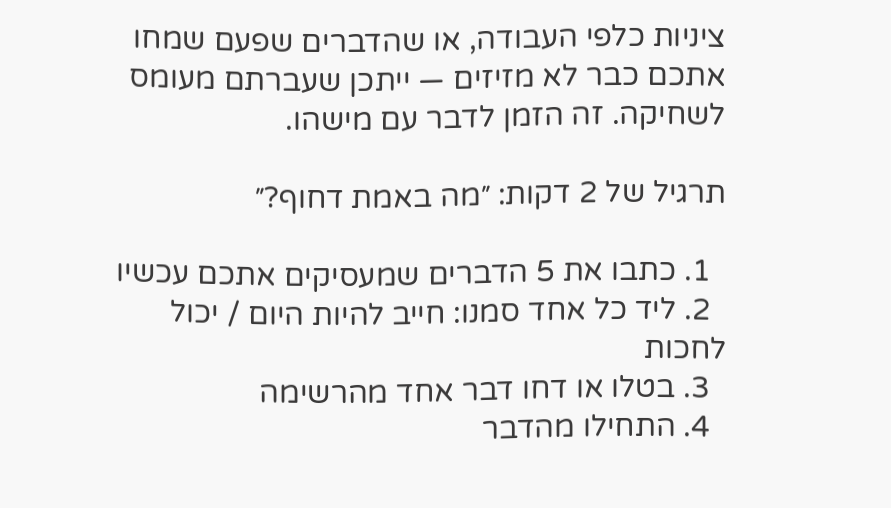ציניות כלפי העבודה, או שהדברים שפעם שמחו אתכם כבר לא מזיזים — ייתכן שעברתם מעומס לשחיקה. זה הזמן לדבר עם מישהו.

תרגיל של 2 דקות: ״מה באמת דחוף?״

  1. כתבו את 5 הדברים שמעסיקים אתכם עכשיו
  2. ליד כל אחד סמנו: חייב להיות היום / יכול לחכות
  3. בטלו או דחו דבר אחד מהרשימה
  4. התחילו מהדבר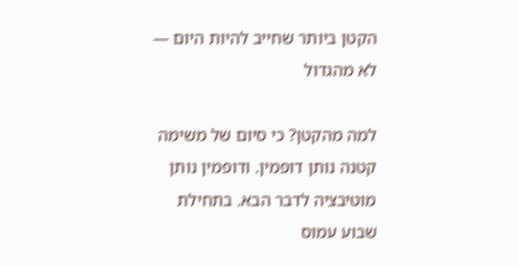הקטן ביותר שחייב להיות היום — לא מהגדול

למה מהקטן? כי סיום של משימה קטנה נותן דופמין. ודופמין נותן מוטיבציה לדבר הבא. בתחילת שבוע עמוס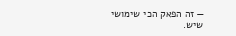— זה הפאק הכי שימושי שיש.